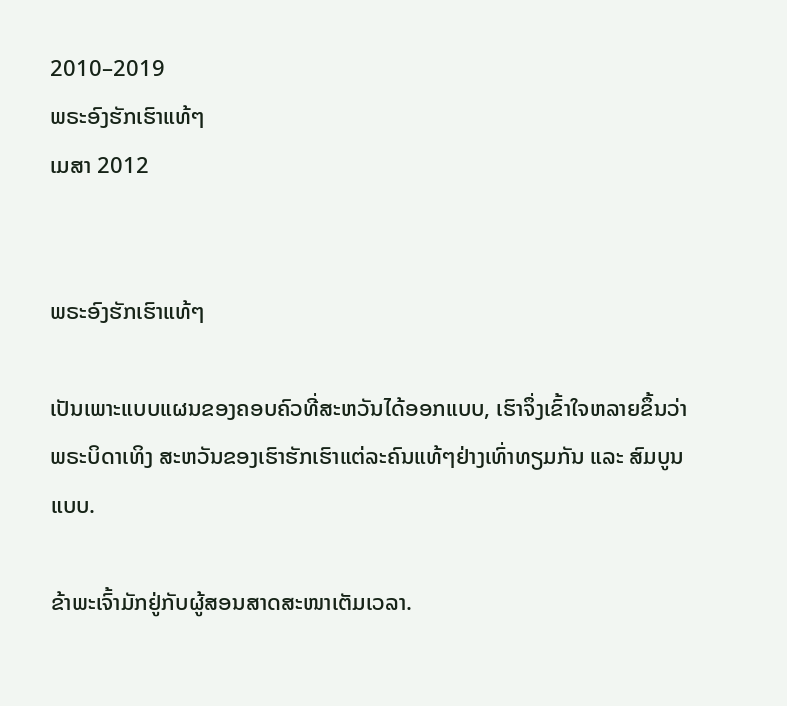2010–2019
ພຣະອົງຮັກເຮົາແທ້ໆ
ເມສາ 2012


ພຣະອົງຮັກເຮົາແທ້ໆ

ເປັນເພາະແບບແຜນຂອງຄອບຄົວທີ່ສະຫວັນໄດ້ອອກແບບ, ເຮົາຈຶ່ງເຂົ້າໃຈຫລາຍຂຶ້ນວ່າພຣະບິດາເທິງ ສະຫວັນຂອງເຮົາຮັກເຮົາແຕ່ລະຄົນແທ້ໆຢ່າງເທົ່າທຽມກັນ ແລະ ສົມບູນແບບ.

ຂ້າພະເຈົ້າມັກຢູ່ກັບຜູ້ສອນສາດສະໜາເຕັມເວລາ.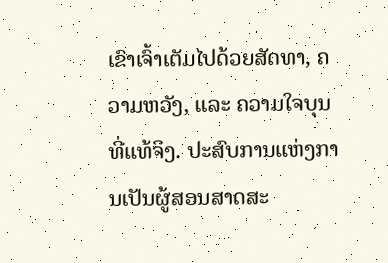ເຂົາເຈົ້າເຕັມໄປດ້ວຍສັດທາ, ຄວາມຫວັງ, ແລະ ຄວາມໃຈບຸນທີ່ແທ້ຈິງ. ປະສົບການແຫ່ງການເປັນຜູ້ສອນສາດສະ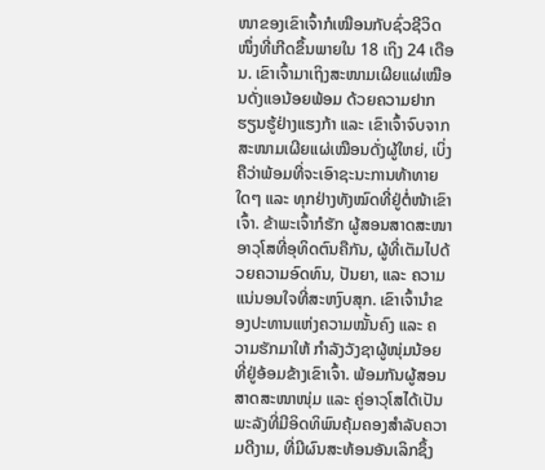ໜາຂອງເຂົາເຈົ້າກໍເໝືອນກັບຊົ່ວຊີວິດ ໜຶ່ງທີ່ເກີດຂຶ້ນພາຍໃນ 18 ເຖິງ 24 ເດືອນ. ເຂົາເຈົ້າມາເຖິງສະໜາມເຜີຍແຜ່ເໝືອນດັ່ງແອນ້ອຍພ້ອມ ດ້ວຍຄວາມຢາກຮຽນຮູ້ຢ່າງແຮງກ້າ ແລະ ເຂົາເຈົ້າຈົບຈາກສະໜາມເຜີຍແຜ່ເໝືອນດັ່ງຜູ້ໃຫຍ່, ເບິ່ງຄືວ່າພ້ອມທີ່ຈະເອົາຊະນະການທ້າທາຍໃດໆ ແລະ ທຸກຢ່າງທັງໝົດທີ່ຢູ່ຕໍ່ໜ້າເຂົາເຈົ້າ. ຂ້າພະເຈົ້າກໍຮັກ ຜູ້ສອນສາດສະໜາອາວຸໂສທີ່ອຸທິດຕົນຄືກັນ, ຜູ້ທີ່ເຕັມໄປດ້ວຍຄວາມອົດທົນ, ປັນຍາ, ແລະ ຄວາມແນ່ນອນໃຈທີ່ສະຫງົບສຸກ. ເຂົາເຈົ້ານຳຂອງປະທານແຫ່ງຄວາມໝັ້ນຄົງ ແລະ ຄວາມຮັກມາໃຫ້ ກຳລັງວັງຊາຜູ້ໜຸ່ມນ້ອຍທີ່ຢູ່ອ້ອມຂ້າງເຂົາເຈົ້າ. ພ້ອມກັນຜູ້ສອນສາດສະໜາໜຸ່ມ ແລະ ຄູ່ອາວຸໂສໄດ້ເປັນພະລັງທີ່ມີອິດທິພົນຄຸ້ມຄອງສຳລັບຄວາມດີງາມ, ທີ່ມີຜົນສະທ້ອນອັນເລິກຊຶ້ງ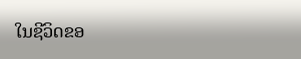ໃນຊີວິດຂອ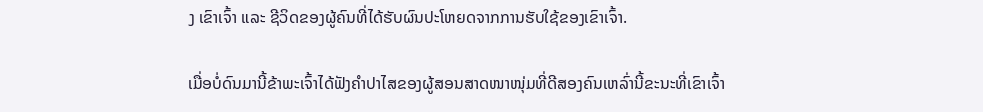ງ ເຂົາເຈົ້າ ແລະ ຊີວິດຂອງຜູ້ຄົນທີ່ໄດ້ຮັບຜົນປະໂຫຍດຈາກການຮັບໃຊ້ຂອງເຂົາເຈົ້າ.

ເມື່ອບໍ່ດົນມານີ້ຂ້າພະເຈົ້າໄດ້ຟັງຄຳປາໄສຂອງຜູ້ສອນສາດໜາໜຸ່ມທີ່ດີສອງຄົນເຫລົ່ານີ້ຂະນະທີ່ເຂົາເຈົ້າ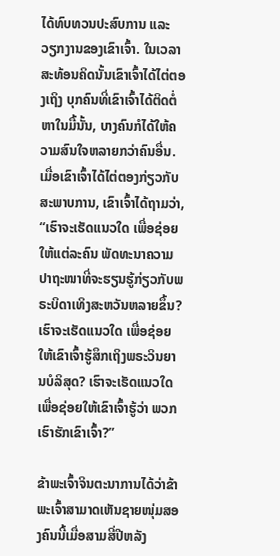ໄດ້ທົບທວນປະສົບການ ແລະ ວຽກງານຂອງເຂົາເຈົ້າ. ໃນເວລາສະທ້ອນຄິດນັ້ນເຂົາເຈົ້າໄດ້ໄຕ່ຕອງເຖິງ ບຸກຄົນທີ່ເຂົາເຈົ້າໄດ້ຕິດຕໍ່ຫາໃນມື້ນັ້ນ, ບາງຄົນກໍໄດ້ໃຫ້ຄວາມສົນໃຈຫລາຍກວ່າຄົນອື່ນ. ເມື່ອເຂົາເຈົ້າໄດ້ໄຕ່ຕອງກ່ຽວກັບສະພາບການ, ເຂົາເຈົ້າໄດ້ຖາມວ່າ, “ເຮົາຈະເຮັດແນວໃດ ເພື່ອຊ່ອຍໃຫ້ແຕ່ລະຄົນ ພັດທະນາຄວາມປາຖະໜາທີ່ຈະຮຽນຮູ້ກ່ຽວກັບພຣະບິດາເທິງສະຫວັນຫລາຍຂຶ້ນ? ເຮົາຈະເຮັດແນວໃດ ເພື່ອຊ່ອຍໃຫ້ເຂົາເຈົ້າຮູ້ສຶກເຖິງພຣະວິນຍານບໍລິສຸດ? ເຮົາຈະເຮັດແນວໃດເພື່ອຊ່ອຍໃຫ້ເຂົາເຈົ້າຮູ້ວ່າ ພວກເຮົາຮັກເຂົາເຈົ້າ?”

ຂ້າພະເຈົ້າຈິນຕະນາການໄດ້ວ່າຂ້າພະເຈົ້າສາມາດເຫັນຊາຍໜຸ່ມສອງຄົນນີ້ເມື່ອສາມສີ່ປີຫລັງ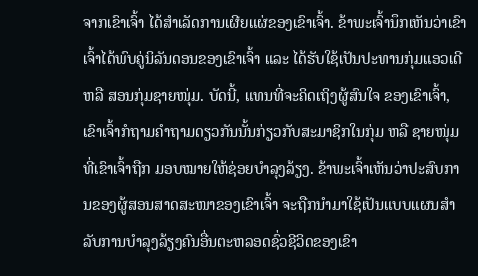ຈາກເຂົາເຈົ້າ ໄດ້ສຳເລັດການເຜີຍແຜ່ຂອງເຂົາເຈົ້າ. ຂ້າພະເຈົ້ານຶກເຫັນວ່າເຂົາເຈົ້າໄດ້ພົບຄູ່ນິລັນດອນຂອງເຂົາເຈົ້າ ແລະ ໄດ້ຮັບໃຊ້ເປັນປະທານກຸ່ມແອວເດີ ຫລື ສອນກຸ່ມຊາຍໜຸ່ມ. ບັດນີ້, ແທນທີ່ຈະຄິດເຖິງຜູ້ສົນໃຈ ຂອງເຂົາເຈົ້າ, ເຂົາເຈົ້າກໍຖາມຄຳຖາມດຽວກັນນັ້ນກ່ຽວກັບສະມາຊິກໃນກຸ່ມ ຫລື ຊາຍໜຸ່ມທີ່ເຂົາເຈົ້າຖືກ ມອບໝາຍໃຫ້ຊ່ອຍບຳລຸງລ້ຽງ. ຂ້າພະເຈົ້າເຫັນວ່າປະສົບການຂອງຜູ້ສອນສາດສະໜາຂອງເຂົາເຈົ້າ ຈະຖືກນຳມາໃຊ້ເປັນແບບແຜນສຳລັບການບຳລຸງລ້ຽງຄົນອື່ນຕະຫລອດຊົ່ວຊີວິດຂອງເຂົາ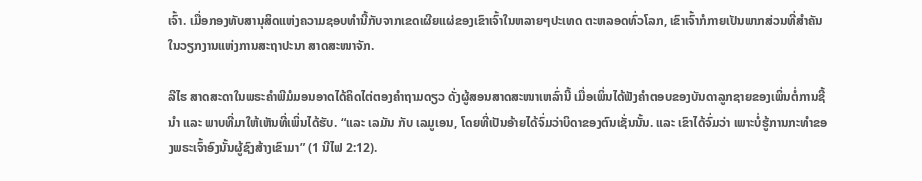ເຈົ້າ. ເມື່ອກອງທັບສານຸສິດແຫ່ງຄວາມຊອບທຳນີ້ກັບຈາກເຂດເຜີຍແຜ່ຂອງເຂົາເຈົ້າໃນຫລາຍໆປະເທດ ຕະຫລອດທົ່ວໂລກ, ເຂົາເຈົ້າກໍກາຍເປັນພາກສ່ວນທີ່ສຳຄັນໃນວຽກງານແຫ່ງການສະຖາປະນາ ສາດສະໜາຈັກ.

ລີໄຮ ສາດສະດາໃນພຣະຄຳພີມໍມອນອາດໄດ້ຄິດໄຕ່ຕອງຄຳຖາມດຽວ ດັ່ງຜູ້ສອນສາດສະໜາເຫລົ່ານີ້ ເມື່ອເພິ່ນໄດ້ຟັງຄຳຕອບຂອງບັນດາລູກຊາຍຂອງເພິ່ນຕໍ່ການຊີ້ນຳ ແລະ ພາບທີ່ມາໃຫ້ເຫັນທີ່ເພິ່ນໄດ້ຮັບ. “ແລະ ເລມັນ ກັບ ເລມູເອນ, ໂດຍທີ່ເປັນອ້າຍໄດ້ຈົ່ມວ່າບິດາຂອງຕົນເຊັ່ນນັ້ນ. ແລະ ເຂົາໄດ້ຈົ່ມວ່າ ເພາະບໍ່ຮູ້ການກະທຳຂອງພຣະເຈົ້າອົງນັ້ນຜູ້ຊົງສ້າງເຂົາມາ” (1 ນີໄຟ 2:12).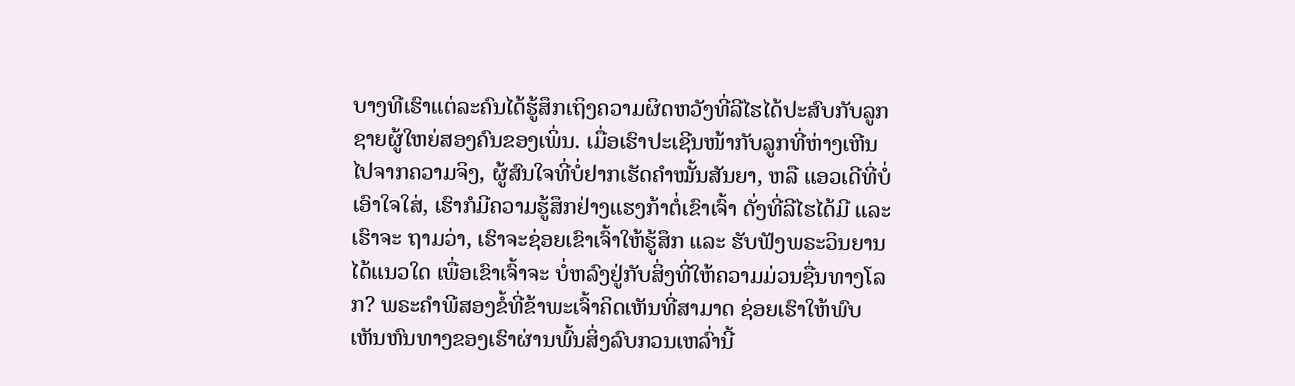ບາງທີເຮົາແຕ່ລະຄົນໄດ້ຮູ້ສຶກເຖິງຄວາມຜິດຫວັງທີ່ລີໄຮໄດ້ປະສົບກັບລູກຊາຍຜູ້ໃຫຍ່ສອງຄົນຂອງເພິ່ນ. ເມື່ອເຮົາປະເຊີນໜ້າກັບລູກທີ່ຫ່າງເຫີນໄປຈາກຄວາມຈິງ, ຜູ້ສົນໃຈທີ່ບໍ່ຢາກເຮັດຄຳໝັ້ນສັນຍາ, ຫລື ແອວເດີທີ່ບໍ່ເອົາໃຈໃສ່, ເຮົາກໍມີຄວາມຮູ້ສຶກຢ່າງແຮງກ້າຕໍ່ເຂົາເຈົ້າ ດັ່ງທີ່ລີໄຮໄດ້ມີ ແລະ ເຮົາຈະ ຖາມວ່າ, ເຮົາຈະຊ່ອຍເຂົາເຈົ້າໃຫ້ຮູ້ສຶກ ແລະ ຮັບຟັງພຣະວິນຍານໄດ້ແນວໃດ ເພື່ອເຂົາເຈົ້າຈະ ບໍ່ຫລົງຢູ່ກັບສິ່ງທີ່ໃຫ້ຄວາມມ່ວນຊື່ນທາງໂລກ? ພຣະຄຳພີສອງຂໍ້ທີ່ຂ້າພະເຈົ້າຄິດເຫັນທີ່ສາມາດ ຊ່ອຍເຮົາໃຫ້ພົບເຫັນຫົນທາງຂອງເຮົາຜ່ານພົ້ນສິ່ງລົບກວນເຫລົ່ານີ້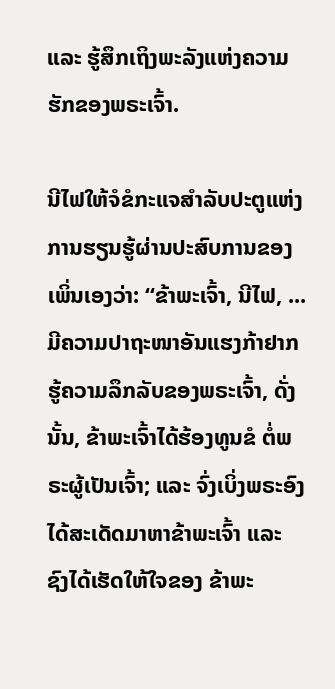ແລະ ຮູ້ສຶກເຖິງພະລັງແຫ່ງຄວາມຮັກຂອງພຣະເຈົ້າ.

ນີໄຟໃຫ້ຈໍຂໍກະແຈສຳລັບປະຕູແຫ່ງການຮຽນຮູ້ຜ່ານປະສົບການຂອງເພິ່ນເອງວ່າ: “ຂ້າພະເຈົ້າ, ນີໄຟ, ... ມີຄວາມປາຖະໜາອັນແຮງກ້າຢາກຮູ້ຄວາມລຶກລັບຂອງພຣະເຈົ້າ, ດັ່ງນັ້ນ, ຂ້າພະເຈົ້າໄດ້ຮ້ອງທູນຂໍ ຕໍ່ພຣະຜູ້ເປັນເຈົ້າ; ແລະ ຈົ່ງເບິ່ງພຣະອົງໄດ້ສະເດັດມາຫາຂ້າພະເຈົ້າ ແລະ ຊົງໄດ້ເຮັດໃຫ້ໃຈຂອງ ຂ້າພະ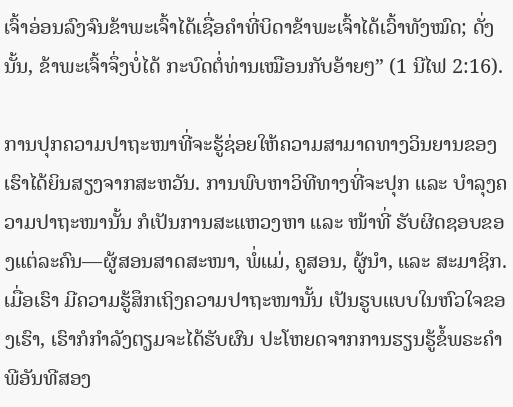ເຈົ້າອ່ອນລົງຈົນຂ້າພະເຈົ້າໄດ້ເຊື່ອຄຳທີ່ບິດາຂ້າພະເຈົ້າໄດ້ເວົ້າທັງໝົດ; ດັ່ງນັ້ນ, ຂ້າພະເຈົ້າຈຶ່ງບໍ່ໄດ້ ກະບົດຕໍ່ທ່ານເໝືອນກັບອ້າຍໆ” (1 ນີໄຟ 2:16).

ການປຸກຄວາມປາຖະໜາທີ່ຈະຮູ້ຊ່ອຍໃຫ້ຄວາມສາມາດທາງວິນຍານຂອງເຮົາໄດ້ຍິນສຽງຈາກສະຫວັນ. ການພົບຫາວິທີທາງທີ່ຈະປຸກ ແລະ ບຳລຸງຄວາມປາຖະໜານັ້ນ ກໍເປັນການສະແຫວງຫາ ແລະ ໜ້າທີ່ ຮັບຜິດຊອບຂອງແຕ່ລະຄົນ—ຜູ້ສອນສາດສະໜາ, ພໍ່ແມ່, ຄູສອນ, ຜູ້ນຳ, ແລະ ສະມາຊິກ. ເມື່ອເຮົາ ມີຄວາມຮູ້ສຶກເຖິງຄວາມປາຖະໜານັ້ນ ເປັນຮູບແບບໃນຫົວໃຈຂອງເຮົາ, ເຮົາກໍກຳລັງຕຽມຈະໄດ້ຮັບຜົນ ປະໂຫຍດຈາກການຮຽນຮູ້ຂໍ້ພຣະຄຳພີອັນທີສອງ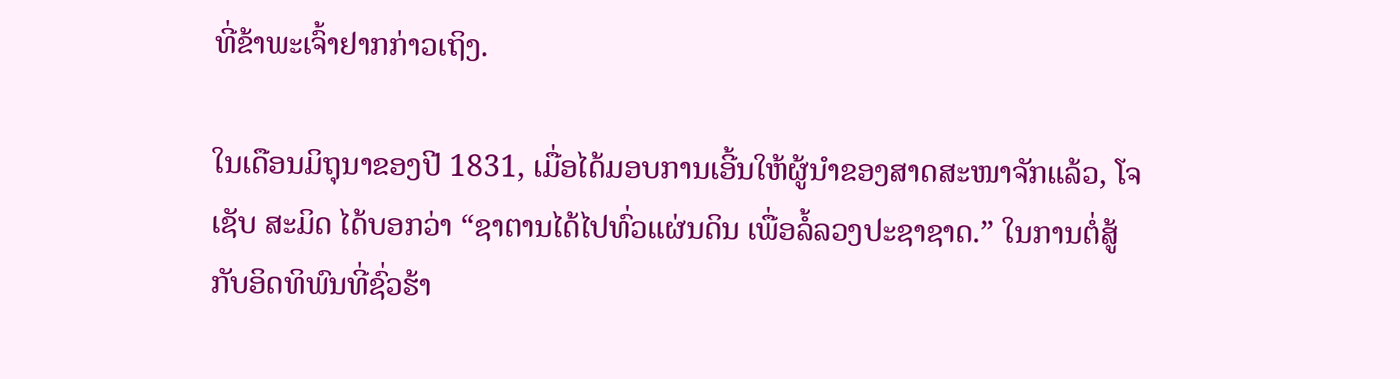ທີ່ຂ້າພະເຈົ້າຢາກກ່າວເຖິງ.

ໃນເດືອນມິຖຸນາຂອງປີ 1831, ເມື່ອໄດ້ມອບການເອີ້ນໃຫ້ຜູ້ນຳຂອງສາດສະໜາຈັກແລ້ວ, ໂຈເຊັບ ສະມິດ ໄດ້ບອກວ່າ “ຊາຕານໄດ້ໄປທົ່ວແຜ່ນດິນ ເພື່ອລໍ້ລວງປະຊາຊາດ.” ໃນການຕໍ່ສູ້ກັບອິດທິພົນທີ່ຊົ່ວຮ້າ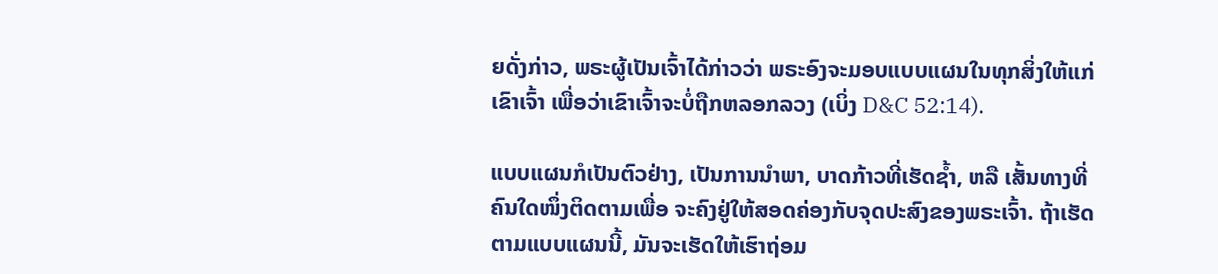ຍດັ່ງກ່າວ, ພຣະຜູ້ເປັນເຈົ້າໄດ້ກ່າວວ່າ ພຣະອົງຈະມອບແບບແຜນໃນທຸກສິ່ງໃຫ້ແກ່ເຂົາເຈົ້າ ເພື່ອວ່າເຂົາເຈົ້າຈະບໍ່ຖືກຫລອກລວງ (ເບິ່ງ D&C 52:14).

ແບບແຜນກໍເປັນຕົວຢ່າງ, ເປັນການນຳພາ, ບາດກ້າວທີ່ເຮັດຊ້ຳ, ຫລື ເສັ້ນທາງທີ່ຄົນໃດໜຶ່ງຕິດຕາມເພື່ອ ຈະຄົງຢູ່ໃຫ້ສອດຄ່ອງກັບຈຸດປະສົງຂອງພຣະເຈົ້າ. ຖ້າເຮັດຕາມແບບແຜນນີ້, ມັນຈະເຮັດໃຫ້ເຮົາຖ່ອມ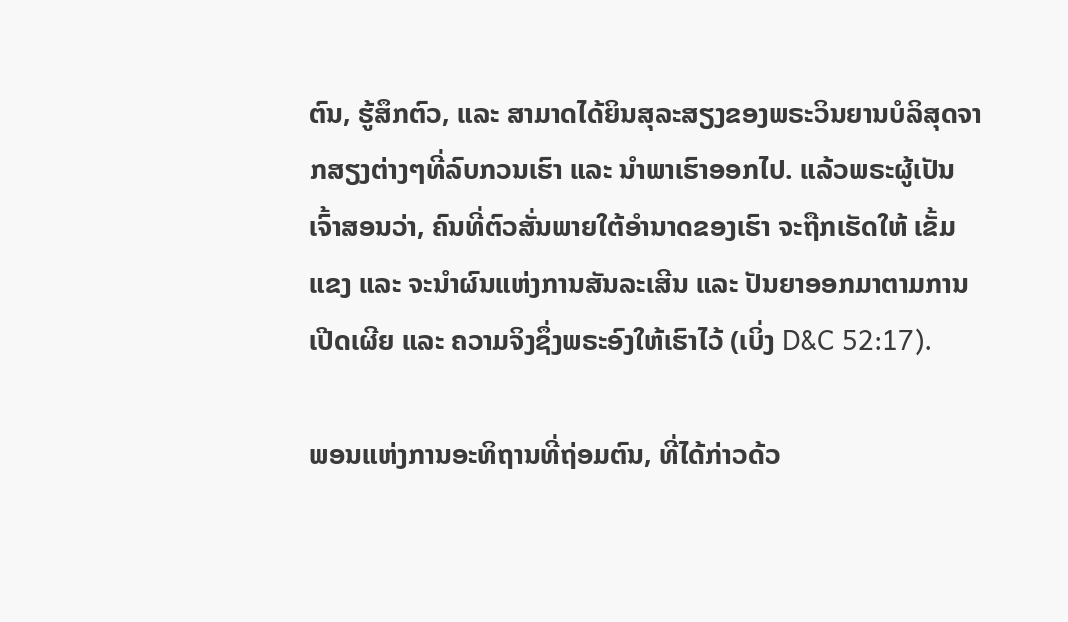ຕົນ, ຮູ້ສຶກຕົວ, ແລະ ສາມາດໄດ້ຍິນສຸລະສຽງຂອງພຣະວິນຍານບໍລິສຸດຈາກສຽງຕ່າງໆທີ່ລົບກວນເຮົາ ແລະ ນຳພາເຮົາອອກໄປ. ແລ້ວພຣະຜູ້ເປັນເຈົ້າສອນວ່າ, ຄົນທີ່ຕົວສັ່ນພາຍໃຕ້ອຳນາດຂອງເຮົາ ຈະຖືກເຮັດໃຫ້ ເຂັ້ມແຂງ ແລະ ຈະນຳຜົນແຫ່ງການສັນລະເສີນ ແລະ ປັນຍາອອກມາຕາມການເປີດເຜີຍ ແລະ ຄວາມຈິງຊຶ່ງພຣະອົງໃຫ້ເຮົາໄວ້ (ເບິ່ງ D&C 52:17).

ພອນແຫ່ງການອະທິຖານທີ່ຖ່ອມຕົນ, ທີ່ໄດ້ກ່າວດ້ວ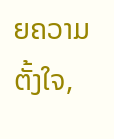ຍຄວາມຕັ້ງໃຈ,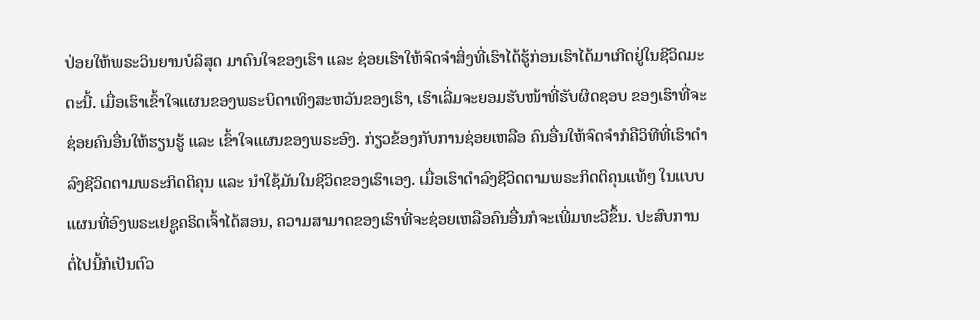ປ່ອຍໃຫ້ພຣະວິນຍານບໍລິສຸດ ມາດົນໃຈຂອງເຮົາ ແລະ ຊ່ອຍເຮົາໃຫ້ຈົດຈຳສິ່ງທີ່ເຮົາໄດ້ຮູ້ກ່ອນເຮົາໄດ້ມາເກີດຢູ່ໃນຊີວິດມະຕະນີ້. ເມື່ອເຮົາເຂົ້າໃຈແຜນຂອງພຣະບິດາເທິງສະຫວັນຂອງເຮົາ, ເຮົາເລີ່ມຈະຍອມຮັບໜ້າທີ່ຮັບຜິດຊອບ ຂອງເຮົາທີ່ຈະຊ່ອຍຄົນອື່ນໃຫ້ຮຽນຮູ້ ແລະ ເຂົ້າໃຈແຜນຂອງພຣະອົງ. ກ່ຽວຂ້ອງກັບການຊ່ອຍເຫລືອ ຄົນອື່ນໃຫ້ຈົດຈຳກໍຄືວິທີທີ່ເຮົາດຳລົງຊີວິດຕາມພຣະກິດຕິຄຸນ ແລະ ນຳໃຊ້ມັນໃນຊີວິດຂອງເຮົາເອງ. ເມື່ອເຮົາດຳລົງຊີວິດຕາມພຣະກິດຕິຄຸນແທ້ໆ ໃນແບບແຜນທີ່ອົງພຣະເຢຊູຄຣິດເຈົ້າໄດ້ສອນ, ຄວາມສາມາດຂອງເຮົາທີ່ຈະຊ່ອຍເຫລືອຄົນອື່ນກໍຈະເພີ່ມທະວີຂຶ້ນ. ປະສົບການຕໍ່ໄປນີ້ກໍເປັນຕົວ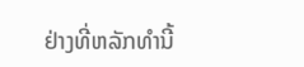ຢ່າງທີ່ຫລັກທຳນີ້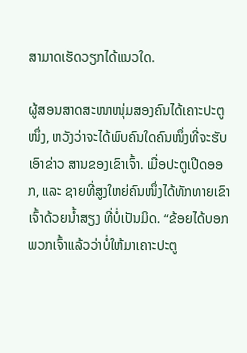ສາມາດເຮັດວຽກໄດ້ແນວໃດ.

ຜູ້ສອນສາດສະໜາໜຸ່ມສອງຄົນໄດ້ເຄາະປະຕູໜຶ່ງ, ຫວັງວ່າຈະໄດ້ພົບຄົນໃດຄົນໜຶ່ງທີ່ຈະຮັບເອົາຂ່າວ ສານຂອງເຂົາເຈົ້າ. ເມື່ອປະຕູເປີດອອກ, ແລະ ຊາຍທີ່ສູງໃຫຍ່ຄົນໜຶ່ງໄດ້ທັກທາຍເຂົາເຈົ້າດ້ວຍນ້ຳສຽງ ທີ່ບໍ່ເປັນມິດ. “ຂ້ອຍໄດ້ບອກພວກເຈົ້າແລ້ວວ່າບໍ່ໃຫ້ມາເຄາະປະຕູ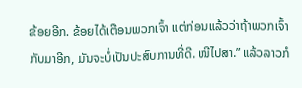ຂ້ອຍອີກ. ຂ້ອຍໄດ້ເຕືອນພວກເຈົ້າ ແຕ່ກ່ອນແລ້ວວ່າຖ້າພວກເຈົ້າກັບມາອີກ, ມັນຈະບໍ່ເປັນປະສົບການທີ່ດີ. ໜີໄປສາ.” ແລ້ວລາວກໍ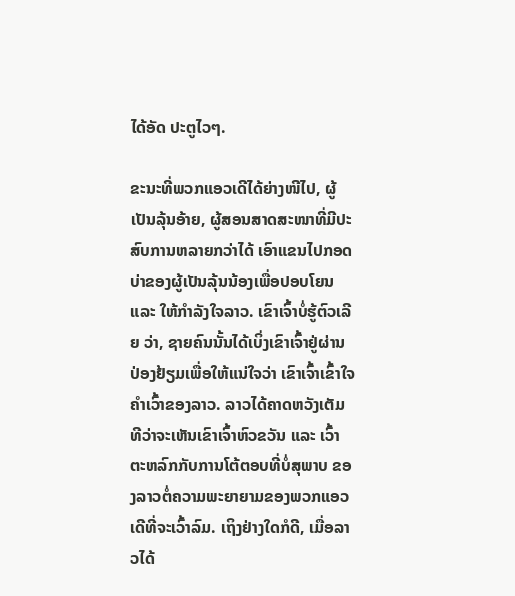ໄດ້ອັດ ປະຕູໄວໆ.

ຂະນະທີ່ພວກແອວເດີໄດ້ຍ່າງໜີໄປ, ຜູ້ເປັນລຸ້ນອ້າຍ, ຜູ້ສອນສາດສະໜາທີ່ມີປະສົບການຫລາຍກວ່າໄດ້ ເອົາແຂນໄປກອດບ່າຂອງຜູ້ເປັນລຸ້ນນ້ອງເພື່ອປອບໂຍນ ແລະ ໃຫ້ກຳລັງໃຈລາວ. ເຂົາເຈົ້າບໍ່ຮູ້ຕົວເລີຍ ວ່າ, ຊາຍຄົນນັ້ນໄດ້ເບິ່ງເຂົາເຈົ້າຢູ່ຜ່ານປ່ອງຢ້ຽມເພື່ອໃຫ້ແນ່ໃຈວ່າ ເຂົາເຈົ້າເຂົ້າໃຈຄຳເວົ້າຂອງລາວ. ລາວໄດ້ຄາດຫວັງເຕັມທີວ່າຈະເຫັນເຂົາເຈົ້າຫົວຂວັນ ແລະ ເວົ້າຕະຫລົກກັບການໂຕ້ຕອບທີ່ບໍ່ສຸພາບ ຂອງລາວຕໍ່ຄວາມພະຍາຍາມຂອງພວກແອວເດີທີ່ຈະເວົ້າລົມ. ເຖິງຢ່າງໃດກໍດີ, ເມື່ອລາວໄດ້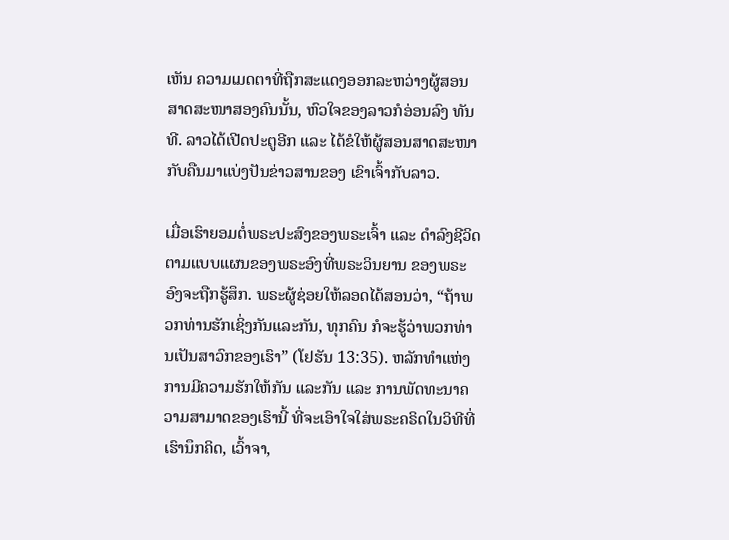ເຫັນ ຄວາມເມດຕາທີ່ຖືກສະແດງອອກລະຫວ່າງຜູ້ສອນສາດສະໜາສອງຄົນນັ້ນ, ຫົວໃຈຂອງລາວກໍອ່ອນລົງ ທັນທີ. ລາວໄດ້ເປີດປະຕູອີກ ແລະ ໄດ້ຂໍໃຫ້ຜູ້ສອນສາດສະໜາກັບຄືນມາແບ່ງປັນຂ່າວສານຂອງ ເຂົາເຈົ້າກັບລາວ.

ເມື່ອເຮົາຍອມຕໍ່ພຣະປະສົງຂອງພຣະເຈົ້າ ແລະ ດຳລົງຊີວິດຕາມແບບແຜນຂອງພຣະອົງທີ່ພຣະວິນຍານ ຂອງພຣະອົງຈະຖືກຮູ້ສຶກ. ພຣະຜູ້ຊ່ອຍໃຫ້ລອດໄດ້ສອນວ່າ, “ຖ້າພວກທ່ານຮັກເຊິ່ງກັນແລະກັນ, ທຸກຄົນ ກໍຈະຮູ້ວ່າພວກທ່ານເປັນສາວົກຂອງເຮົາ” (ໂຢຮັນ 13:35). ຫລັກທຳແຫ່ງການມີຄວາມຮັກໃຫ້ກັນ ແລະກັນ ແລະ ການພັດທະນາຄວາມສາມາດຂອງເຮົານີ້ ທີ່ຈະເອົາໃຈໃສ່ພຣະຄຣິດໃນວິທີທີ່ເຮົານຶກຄິດ, ເວົ້າຈາ,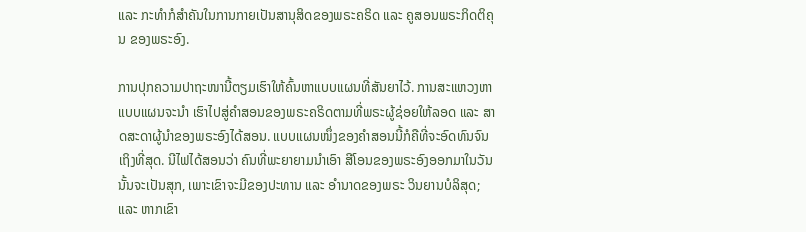ແລະ ກະທຳກໍສຳຄັນໃນການກາຍເປັນສານຸສິດຂອງພຣະຄຣິດ ແລະ ຄູສອນພຣະກິດຕິຄຸນ ຂອງພຣະອົງ.

ການປຸກຄວາມປາຖະໜານີ້ຕຽມເຮົາໃຫ້ຄົ້ນຫາແບບແຜນທີ່ສັນຍາໄວ້. ການສະແຫວງຫາແບບແຜນຈະນຳ ເຮົາໄປສູ່ຄຳສອນຂອງພຣະຄຣິດຕາມທີ່ພຣະຜູ້ຊ່ອຍໃຫ້ລອດ ແລະ ສາດສະດາຜູ້ນຳຂອງພຣະອົງໄດ້ສອນ. ແບບແຜນໜຶ່ງຂອງຄຳສອນນີ້ກໍຄືທີ່ຈະອົດທົນຈົນເຖິງທີ່ສຸດ. ນີໄຟໄດ້ສອນວ່າ ຄົນທີ່ພະຍາຍາມນຳເອົາ ສີໂອນຂອງພຣະອົງອອກມາໃນວັນນັ້ນຈະເປັນສຸກ, ເພາະເຂົາຈະມີຂອງປະທານ ແລະ ອຳນາດຂອງພຣະ ວິນຍານບໍລິສຸດ; ແລະ ຫາກເຂົາ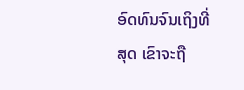ອົດທົນຈົນເຖິງທີ່ສຸດ ເຂົາຈະຖື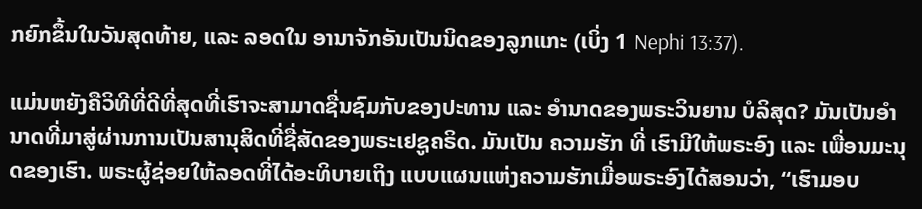ກຍົກຂຶ້ນໃນວັນສຸດທ້າຍ, ແລະ ລອດໃນ ອານາຈັກອັນເປັນນິດຂອງລູກແກະ (ເບິ່ງ 1 Nephi 13:37).

ແມ່ນຫຍັງຄືວິທີທີ່ດີທີ່ສຸດທີ່ເຮົາຈະສາມາດຊື່ນຊົມກັບຂອງປະທານ ແລະ ອຳນາດຂອງພຣະວິນຍານ ບໍລິສຸດ? ມັນເປັນອຳນາດທີ່ມາສູ່ຜ່ານການເປັນສານຸສິດທີ່ຊື່ສັດຂອງພຣະເຢຊູຄຣິດ. ມັນເປັນ ຄວາມຮັກ ທີ່ ເຮົາມີໃຫ້ພຣະອົງ ແລະ ເພື່ອນມະນຸດຂອງເຮົາ. ພຣະຜູ້ຊ່ອຍໃຫ້ລອດທີ່ໄດ້ອະທິບາຍເຖິງ ແບບແຜນແຫ່ງຄວາມຮັກເມື່ອພຣະອົງໄດ້ສອນວ່າ, “ເຮົາມອບ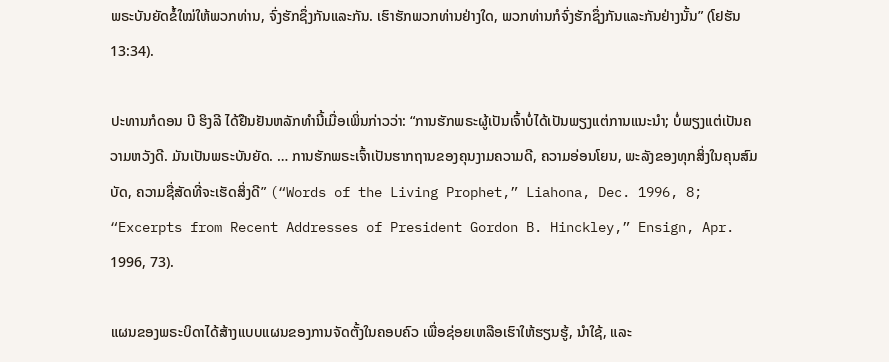ພຣະບັນຍັດຂໍ້ໃໝ່ໃຫ້ພວກທ່ານ, ຈົ່ງຮັກຊຶ່ງກັນແລະກັນ. ເຮົາຮັກພວກທ່ານຢ່າງໃດ, ພວກທ່ານກໍຈົ່ງຮັກຊຶ່ງກັນແລະກັນຢ່າງນັ້ນ” (ໂຢຮັນ 13:34).

ປະທານກໍດອນ ບີ ຮິງລີ ໄດ້ຢືນຢັນຫລັກທຳນີ້ເມື່ອເພິ່ນກ່າວວ່າ: “ການຮັກພຣະຜູ້ເປັນເຈົ້າບໍ່ໄດ້ເປັນພຽງແຕ່ການແນະນຳ; ບໍ່ພຽງແຕ່ເປັນຄວາມຫວັງດີ. ມັນເປັນພຣະບັນຍັດ. … ການຮັກພຣະເຈົ້າເປັນຮາກຖານຂອງຄຸນງາມຄວາມດີ, ຄວາມອ່ອນໂຍນ, ພະລັງຂອງທຸກສິ່ງໃນຄຸນສົມບັດ, ຄວາມຊື່ສັດທີ່ຈະເຮັດສິ່ງດີ” (“Words of the Living Prophet,” Liahona, Dec. 1996, 8; “Excerpts from Recent Addresses of President Gordon B. Hinckley,” Ensign, Apr. 1996, 73).

ແຜນຂອງພຣະບິດາໄດ້ສ້າງແບບແຜນຂອງການຈັດຕັ້ງໃນຄອບຄົວ ເພື່ອຊ່ອຍເຫລືອເຮົາໃຫ້ຮຽນຮູ້, ນຳໃຊ້, ແລະ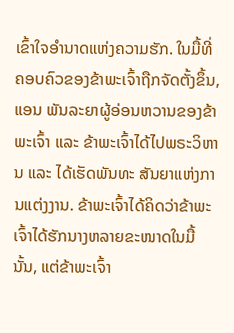ເຂົ້າໃຈອຳນາດແຫ່ງຄວາມຮັກ. ໃນມື້ທີ່ຄອບຄົວຂອງຂ້າພະເຈົ້າຖືກຈັດຕັ້ງຂຶ້ນ, ແອນ ພັນລະຍາຜູ້ອ່ອນຫວານຂອງຂ້າພະເຈົ້າ ແລະ ຂ້າພະເຈົ້າໄດ້ໄປພຣະວິຫານ ແລະ ໄດ້ເຮັດພັນທະ ສັນຍາແຫ່ງການແຕ່ງງານ. ຂ້າພະເຈົ້າໄດ້ຄິດວ່າຂ້າພະເຈົ້າໄດ້ຮັກນາງຫລາຍຂະໜາດໃນມື້ນັ້ນ, ແຕ່ຂ້າພະເຈົ້າ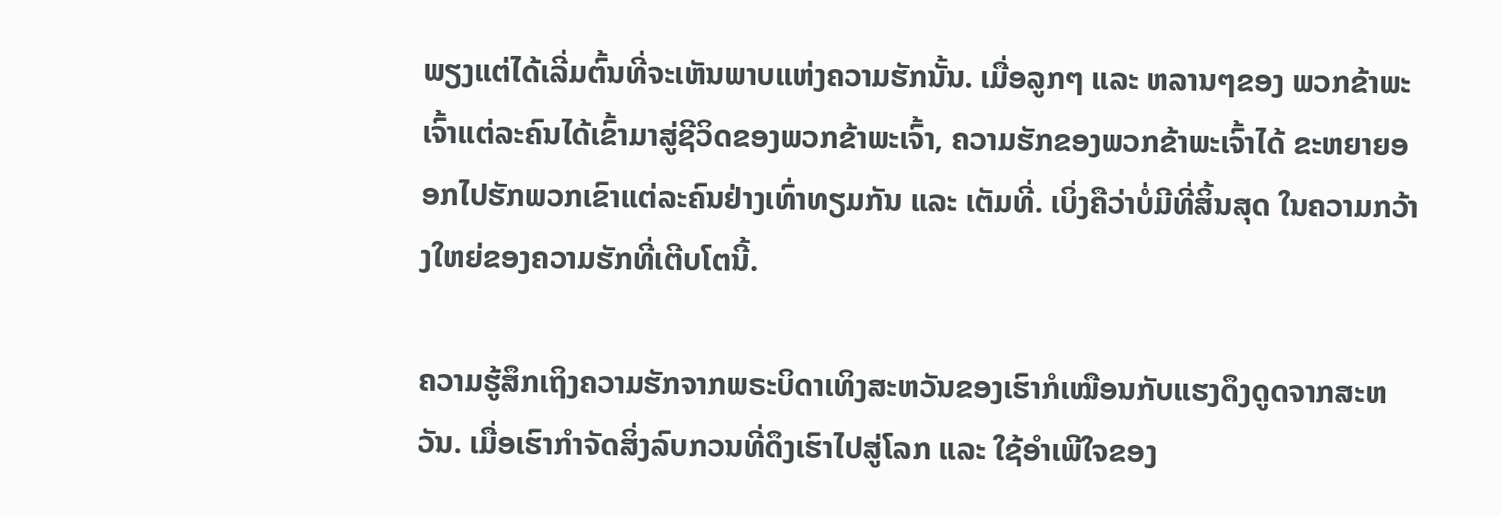ພຽງແຕ່ໄດ້ເລີ່ມຕົ້ນທີ່ຈະເຫັນພາບແຫ່ງຄວາມຮັກນັ້ນ. ເມື່ອລູກໆ ແລະ ຫລານໆຂອງ ພວກຂ້າພະເຈົ້າແຕ່ລະຄົນໄດ້ເຂົ້າມາສູ່ຊີວິດຂອງພວກຂ້າພະເຈົ້າ, ຄວາມຮັກຂອງພວກຂ້າພະເຈົ້າໄດ້ ຂະຫຍາຍອອກໄປຮັກພວກເຂົາແຕ່ລະຄົນຢ່າງເທົ່າທຽມກັນ ແລະ ເຕັມທີ່. ເບິ່ງຄືວ່າບໍ່ມີທີ່ສິ້ນສຸດ ໃນຄວາມກວ້າງໃຫຍ່ຂອງຄວາມຮັກທີ່ເຕີບໂຕນີ້.

ຄວາມຮູ້ສຶກເຖິງຄວາມຮັກຈາກພຣະບິດາເທິງສະຫວັນຂອງເຮົາກໍເໝືອນກັບແຮງດຶງດູດຈາກສະຫວັນ. ເມື່ອເຮົາກຳຈັດສິ່ງລົບກວນທີ່ດຶງເຮົາໄປສູ່ໂລກ ແລະ ໃຊ້ອຳເພີໃຈຂອງ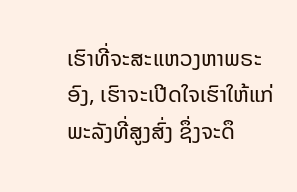ເຮົາທີ່ຈະສະແຫວງຫາພຣະອົງ, ເຮົາຈະເປີດໃຈເຮົາໃຫ້ແກ່ພະລັງທີ່ສູງສົ່ງ ຊຶ່ງຈະດຶ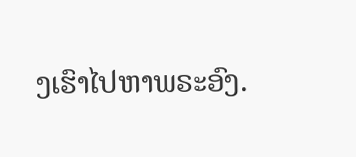ງເຮົາໄປຫາພຣະອົງ.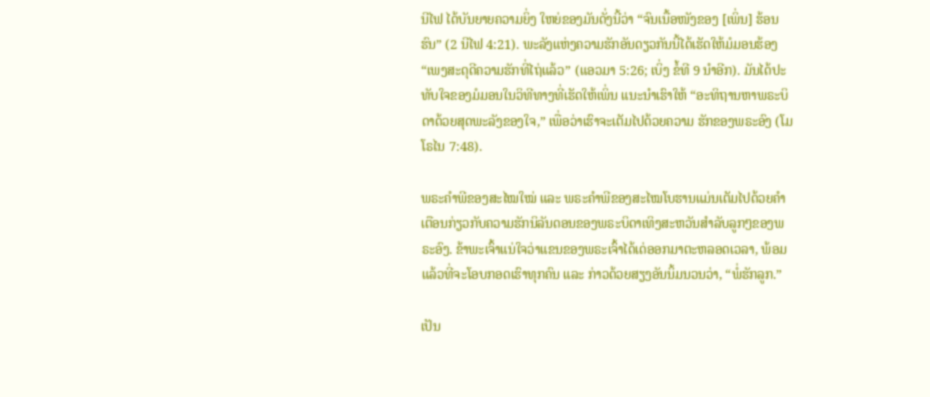ນີໄຟ ໄດ້ບັນຍາຍຄວາມຍິ່ງ ໃຫຍ່ຂອງມັນດັ່ງນີ້ວ່າ “ຈົນເນື້ອໜັງຂອງ [ເພິ່ນ] ຮ້ອນຮົນ” (2 ນີໄຟ 4:21). ພະລັງແຫ່ງຄວາມຮັກອັນດຽວກັນນີ້ໄດ້ເຮັດໃຫ້ມໍມອນຮ້ອງ “ເພງສະດຸດີຄວາມຮັກທີ່ໄຖ່ແລ້ວ” (ແອວມາ 5:26; ເບິ່ງ ຂໍ້ທີ 9 ນຳອີກ). ມັນໄດ້ປະທັບໃຈຂອງມໍມອນໃນວິທີທາງທີ່ເຮັດໃຫ້ເພິ່ນ ແນະນຳເຮົາໃຫ້ “ອະທິຖານຫາພຣະບິດາດ້ວຍສຸດພະລັງຂອງໃຈ,” ເພື່ອວ່າເຮົາຈະເຕັມໄປດ້ວຍຄວາມ ຮັກຂອງພຣະອົງ (ໂມໂຣໄນ 7:48).

ພຣະຄຳພີຂອງສະໄໝໃໝ່ ແລະ ພຣະຄຳພີຂອງສະໄໝໂບຮານແມ່ນເຕັມໄປດ້ວຍຄຳເຕືອນກ່ຽວກັບຄວາມຮັກນິລັນດອນຂອງພຣະບິດາເທິງສະຫວັນສຳລັບລູກໆຂອງພຣະອົງ. ຂ້າພະເຈົ້າແນ່ໃຈວ່າແຂນຂອງພຣະເຈົ້າໄດ້ເດ່ອອກມາຕະຫລອດເວລາ, ພ້ອມແລ້ວທີ່ຈະໂອບກອດເຮົາທຸກຄົນ ແລະ ກ່າວດ້ວຍສຽງອັນນິ້ມນວນວ່າ, “ພໍ່ຮັກລູກ.”

ເປັນ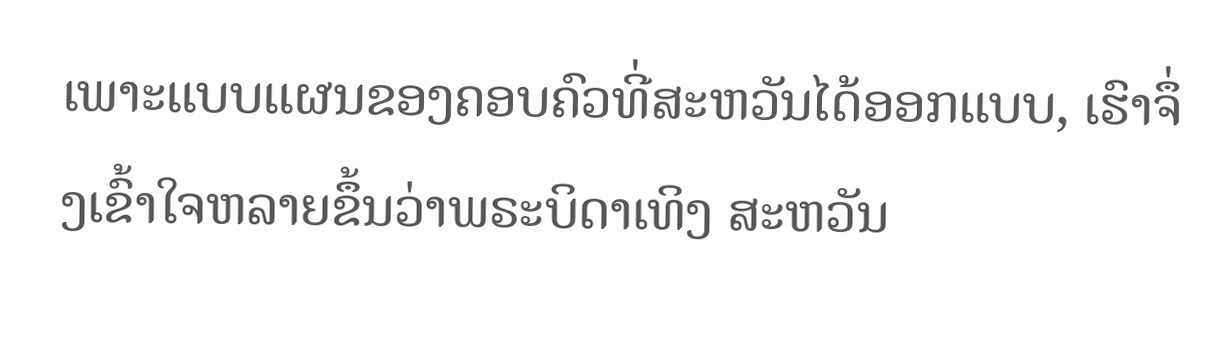ເພາະແບບແຜນຂອງຄອບຄົວທີ່ສະຫວັນໄດ້ອອກແບບ, ເຮົາຈຶ່ງເຂົ້າໃຈຫລາຍຂຶ້ນວ່າພຣະບິດາເທິງ ສະຫວັນ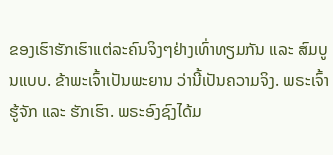ຂອງເຮົາຮັກເຮົາແຕ່ລະຄົນຈິງໆຢ່າງເທົ່າທຽມກັນ ແລະ ສົມບູນແບບ. ຂ້າພະເຈົ້າເປັນພະຍານ ວ່ານີ້ເປັນຄວາມຈິງ. ພຣະເຈົ້າຮູ້ຈັກ ແລະ ຮັກເຮົາ. ພຣະອົງຊົງໄດ້ມ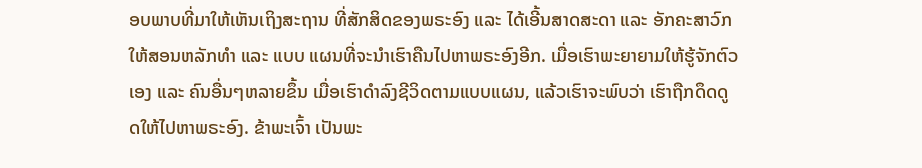ອບພາບທີ່ມາໃຫ້ເຫັນເຖິງສະຖານ ທີ່ສັກສິດຂອງພຣະອົງ ແລະ ໄດ້ເອີ້ນສາດສະດາ ແລະ ອັກຄະສາວົກໃຫ້ສອນຫລັກທຳ ແລະ ແບບ ແຜນທີ່ຈະນຳເຮົາຄືນໄປຫາພຣະອົງອີກ. ເມື່ອເຮົາພະຍາຍາມໃຫ້ຮູ້ຈັກຕົວເອງ ແລະ ຄົນອື່ນໆຫລາຍຂຶ້ນ ເມື່ອເຮົາດຳລົງຊີວິດຕາມແບບແຜນ, ແລ້ວເຮົາຈະພົບວ່າ ເຮົາຖືກດຶດດູດໃຫ້ໄປຫາພຣະອົງ. ຂ້າພະເຈົ້າ ເປັນພະ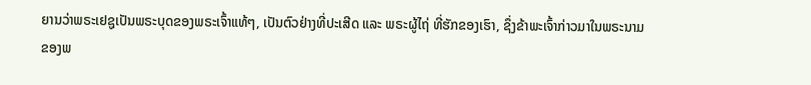ຍານວ່າພຣະເຢຊູເປັນພຣະບຸດຂອງພຣະເຈົ້າແທ້ໆ, ເປັນຕົວຢ່າງທີ່ປະເສີດ ແລະ ພຣະຜູ້ໄຖ່ ທີ່ຮັກຂອງເຮົາ, ຊຶ່ງຂ້າພະເຈົ້າກ່າວມາໃນພຣະນາມຂອງພ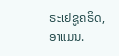ຣະເຢຊູຄຣິດ, ອາແມນ.